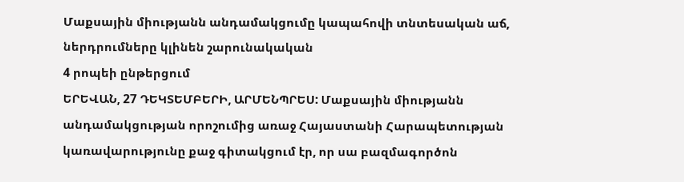Մաքսային միությանն անդամակցումը կապահովի տնտեսական աճ, ներդրումները կլինեն շարունակական
4 րոպեի ընթերցում
ԵՐԵՎԱՆ, 27 ԴԵԿՏԵՄԲԵՐԻ, ԱՐՄԵՆՊՐԵՍ: Մաքսային միությանն անդամակցության որոշումից առաջ Հայաստանի Հարապետության կառավարությունը քաջ գիտակցում էր, որ սա բազմագործոն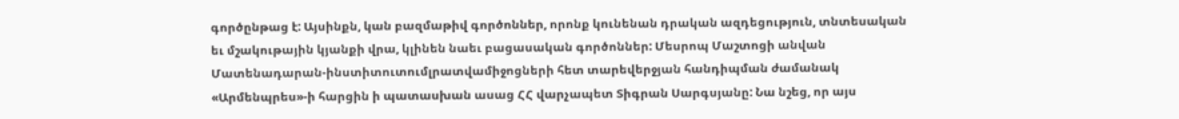գործընթաց է: Այսինքն, կան բազմաթիվ գործոններ, որոնք կունենան դրական ազդեցություն, տնտեսական եւ մշակութային կյանքի վրա, կլինեն նաեւ բացասական գործոններ: Մեսրոպ Մաշտոցի անվան Մատենադարան-ինստիտուտումլրատվամիջոցների հետ տարեվերջյան հանդիպման ժամանակ «Արմենպրես»-ի հարցին ի պատասխան ասաց ՀՀ վարչապետ Տիգրան Սարգսյանը: Նա նշեց, որ այս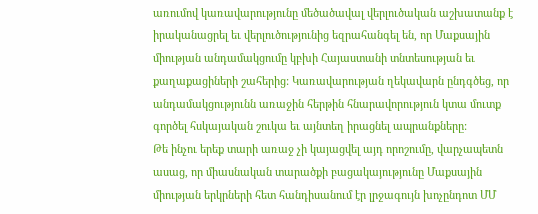առումով կառավարությունը մեծածավալ վերլուծական աշխատանք է իրականացրել եւ վերլուծությունից եզրահանգել են, որ Մաքսային միության անդամակցումը կբխի Հայաստանի տնտեսության եւ քաղաքացիների շահերից: Կառավարության ղեկավարն ընդգծեց, որ անդամակցությունն առաջին հերթին հնարավորություն կտա մուտք գործել հսկայական շուկա եւ այնտեղ իրացնել ապրանքները:
Թե ինչու երեք տարի առաջ չի կայացվել այդ որոշումը, վարչապետն ասաց, որ միասնական տարածքի բացակայությունը Մաքսային միության երկրների հետ հանդիսանում էր լրջագույն խոչընդոտ ՄՄ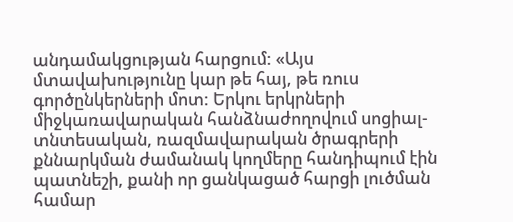անդամակցության հարցում: «Այս մտավախությունը կար թե հայ, թե ռուս գործընկերների մոտ: Երկու երկրների միջկառավարական հանձնաժողովում սոցիալ-տնտեսական, ռազմավարական ծրագրերի քննարկման ժամանակ կողմերը հանդիպում էին պատնեշի, քանի որ ցանկացած հարցի լուծման համար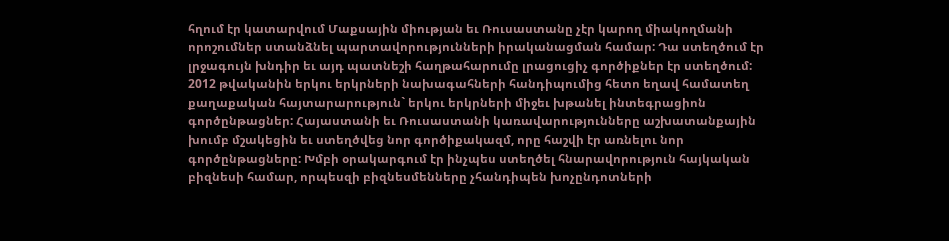հղում էր կատարվում Մաքսային միության եւ Ռուսաստանը չէր կարող միակողմանի որոշումներ ստանձնել պարտավորությունների իրականացման համար: Դա ստեղծում էր լրջագույն խնդիր եւ այդ պատնեշի հաղթահարումը լրացուցիչ գործիքներ էր ստեղծում: 2012 թվականին երկու երկրների նախագահների հանդիպումից հետո եղավ համատեղ քաղաքական հայտարարություն` երկու երկրների միջեւ խթանել ինտեգրացիոն գործընթացներ: Հայաստանի եւ Ռուսաստանի կառավարությունները աշխատանքային խումբ մշակեցին եւ ստեղծվեց նոր գործիքակազմ, որը հաշվի էր առնելու նոր գործընթացները: Խմբի օրակարգում էր ինչպես ստեղծել հնարավորություն հայկական բիզնեսի համար, որպեսզի բիզնեսմենները չհանդիպեն խոչընդոտների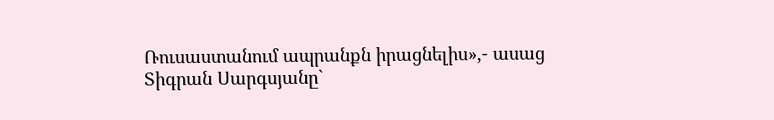Ռուսաստանում ապրանքն իրացնելիս»,- ասաց Տիգրան Սարգսյանը`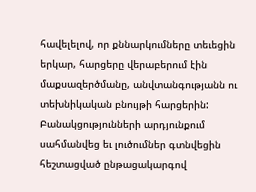հավելելով, որ քննարկումները տեւեցին երկար, հարցերը վերաբերում էին մաքսազերծմանը, անվտանգությանն ու տեխնիկական բնույթի հարցերին:
Բանակցությունների արդյունքում սահմանվեց եւ լուծումներ գտնվեցին հեշտացված ընթացակարգով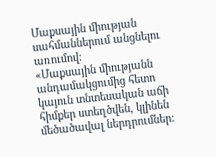Մաքսային միության սահմաններում անցնելու առումով:
«Մաքսային միությանն անդամակցումից հետո կայուն տնտեսական աճի հիմքեր ստեղծվեն, կլինեն մեծածավալ ներդրումներ: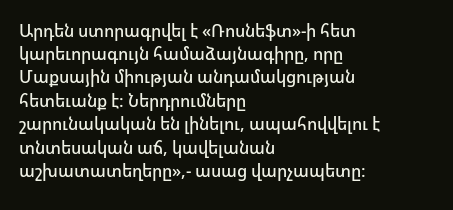Արդեն ստորագրվել է «Ռոսնեֆտ»-ի հետ կարեւորագույն համաձայնագիրը, որը Մաքսային միության անդամակցության հետեւանք է: Ներդրումները շարունակական են լինելու, ապահովվելու է տնտեսական աճ, կավելանան աշխատատեղերը»,- ասաց վարչապետը: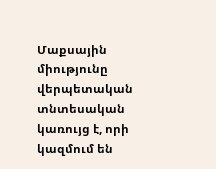Մաքսային միությունը վերպետական տնտեսական կառույց է, որի կազմում են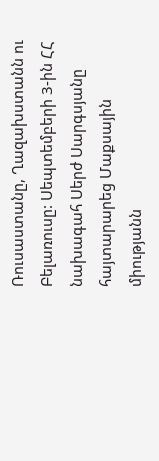Ռուսաստանը, Ղազախստանն ու Բելառուսը: Սեպտեմբերի 3-ին ՀՀ նախագահ Սերժ Սարգսյանը հայտարարեց Մաքսային միությանն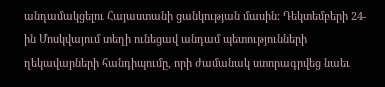անդամակցելու Հայաստանի ցանկության մասին: Դեկտեմբերի 24-ին Մոսկվայում տեղի ունեցավ անդամ պետությունների ղեկավարների հանդիպումը, որի ժամանակ ստորագրվեց նաեւ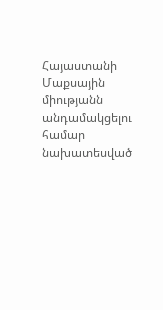Հայաստանի Մաքսային միությանն անդամակցելու համար նախատեսված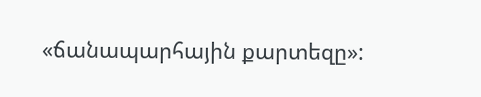«ճանապարհային քարտեզը»: